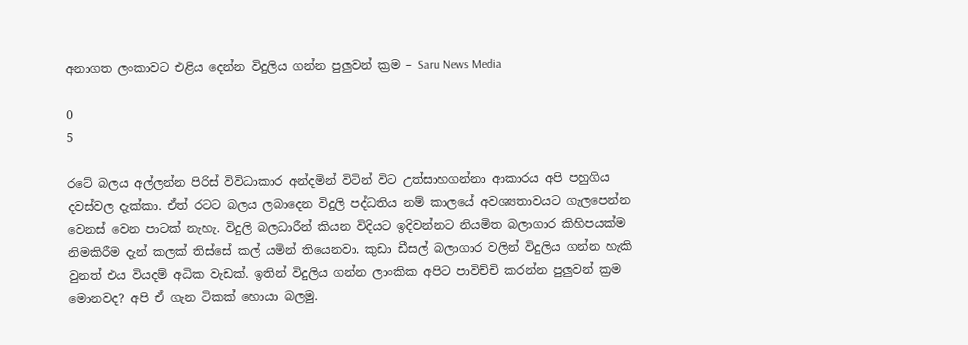අනාගත ලංකාවට එළිය දෙන්න විදුලිය ගන්න පුලුවන් ක්‍රම – Saru News Media

0
5

රටේ බලය අල්ලන්න පිරිස් විවිධාකාර අන්දමින් විටින් විට උත්සාහගන්නා ආකාරය අපි පහුගිය දවස්වල දැක්කා. ඒත් රටට බලය ලබාදෙන විදුලි පද්ධතිය නම් කාලයේ අවශ්‍යතාවයට ගැලපෙන්න වෙනස් වෙන පාටක් නැහැ. විදුලි බලධාරීන් කියන විදියට ඉදිවන්නට නියමිත බලාගාර කිහිපයක්ම නිමකිරීම දැන් කලක් තිස්සේ කල් යමින් තියෙනවා. කුඩා ඩීසල් බලාගාර වලින් විදුලිය ගන්න හැකි වුනත් එය වියදම් අධික වැඩක්. ඉතින් විදුලිය ගන්න ලාංකික අපිට පාවිච්චි කරන්න පුලුවන් ක්‍රම මොනවද? අපි ඒ ගැන ටිකක් හොයා බලමු.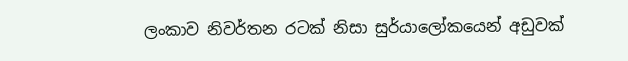ලංකාව නිවර්තන රටක් නිසා සුර්යාලෝකයෙන් අඩුවක්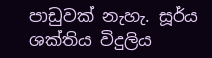පාඩුවක් නැහැ. සූර්ය ශක්තිය විදුලිය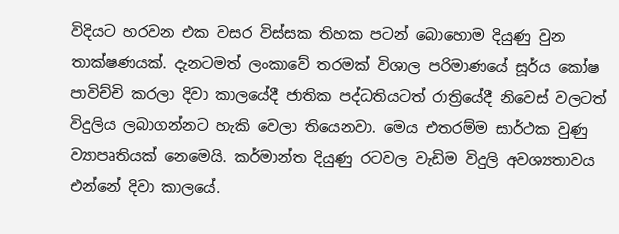විදියට හරවන එක වසර විස්සක තිහක පටන් බොහොම දියුණු වුන තාක්ෂණයක්. දැනටමත් ලංකාවේ තරමක් විශාල පරිමාණයේ සූර්ය කෝෂ පාවිච්චි කරලා දිවා කාලයේදී ජාතික පද්ධතියටත් රාත්‍රියේදී නිවෙස් වලටත් විදුලිය ලබාගන්නට හැකි වෙලා තියෙනවා. මෙය එතරම්ම සාර්ථක වුණු ව්‍යාපෘතියක් නෙමෙයි. කර්මාන්ත දියුණු රටවල වැඩිම විදුලි අවශ්‍යතාවය එන්නේ දිවා කාලයේ.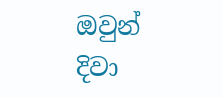ඔවුන් දිවා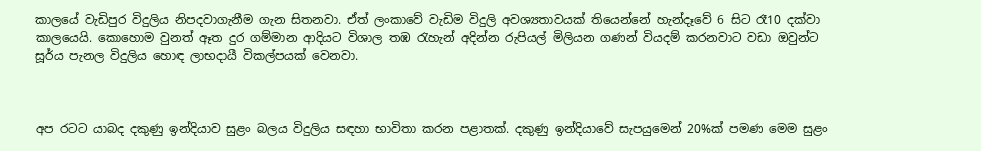කාලයේ වැඩිපුර විදුලිය නිපදවාගැනීම ගැන සිතනවා. ඒත් ලංකාවේ වැඩිම විදුලි අවශ්‍යතාවයක් තියෙන්නේ හැන්දෑවේ 6 සිට රෑ10 දක්වා කාලයෙයි. කොහොම වුනත් ඈත දුර ගම්මාන ආදියට විශාල තඹ රැහැන් අදින්න රුපියල් මිලියන ගණන් වියදම් කරනවාට වඩා ඔවුන්ට සූර්ය පැනල විදුලිය හොඳ ලාභදායී විකල්පයක් වෙනවා.



අප රටට යාබද දකුණු ඉන්දියාව සුළං බලය විදුලිය සඳහා භාවිතා කරන පළාතක්. දකුණු ඉන්දියාවේ සැපයුමෙන් 20%ක් පමණ මෙම සුළං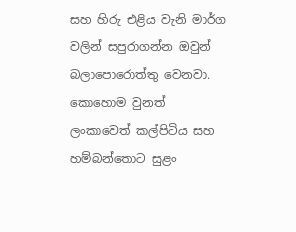සහ හිරු එළිය වැනි මාර්ග වලින් සපුරාගන්න ඔවුන් බලාපොරොත්තු වෙනවා. කොහොම වුනත් ලංකාවෙත් කල්පිටිය සහ හම්බන්තොට සුළං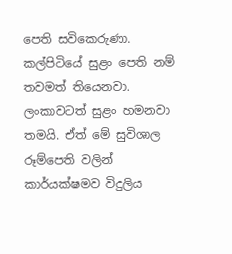පෙති සවිකෙරුණා. කල්පිටියේ සුළං පෙති නම් තවමත් තියෙනවා. ලංකාවටත් සුළං හමනවා තමයි. ඒත් මේ සුවිශාල රූම්පෙති වලින් කාර්යක්ෂමව විදුලිය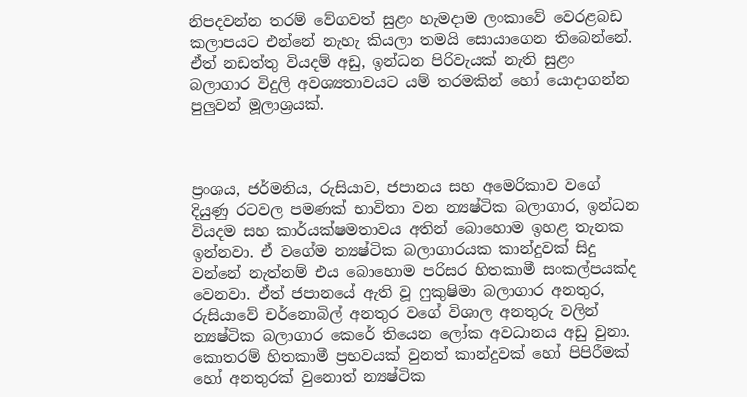නිපදවන්න තරම් වේගවත් සුළං හැමදාම ලංකාවේ වෙරළබඩ කලාපයට එන්නේ නැහැ කියලා තමයි සොයාගෙන තිබෙන්නේ. ඒත් නඩත්තු වියදම් අඩු, ඉන්ධන පිරිවැයක් නැති සුළං බලාගාර විදුලි අවශ්‍යතාවයට යම් තරමකින් හෝ යොදාගන්න පුලුවන් මූලාශ්‍රයක්.



ප්‍රංශය, ජර්මනිය, රුසියාව, ජපානය සහ අමෙරිකාව වගේ දියුණු රටවල පමණක් භාවිතා වන න්‍යෂ්ටික බලාගාර, ඉන්ධන වියදම සහ කාර්යක්ෂමතාවය අතින් බොහොම ඉහළ තැනක ඉන්නවා. ඒ වගේම න්‍යෂ්ටික බලාගාරයක කාන්දුවක් සිදු වන්නේ නැත්නම් එය බොහොම පරිසර හිතකාමී සංකල්පයක්ද වෙනවා. ඒත් ජපානයේ ඇති වූ ෆුකුෂිමා බලාගාර අනතුර, රුසියාවේ චර්නොබිල් අනතුර වගේ විශාල අනතුරු වලින් න්‍යෂ්ටික බලාගාර කෙරේ තියෙන ලෝක අවධානය අඩු වුනා. කොතරම් හිතකාමී ප්‍රභවයක් වුනත් කාන්දුවක් හෝ පිපිරීමක් හෝ අනතුරක් වුනොත් න්‍යෂ්ටික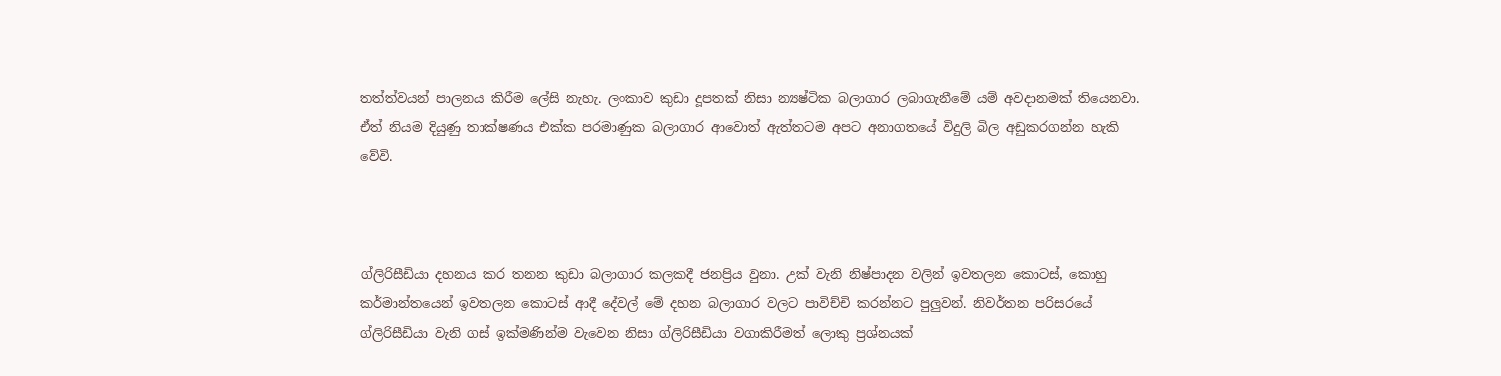තත්ත්වයන් පාලනය කිරීම ලේසි නැහැ. ලංකාව කුඩා දූපතක් නිසා න්‍යෂ්ටික බලාගාර ලබාගැනීමේ යම් අවදානමක් තියෙනවා. ඒත් නියම දියුණු තාක්ෂණය එක්ක පරමාණුක බලාගාර ආවොත් ඇත්තටම අපට අනාගතයේ විදුලි බිල අඩුකරගන්න හැකි වේවි.



ග්ලිරිසීඩියා දහනය කර තනන කුඩා බලාගාර කලකදී ජනප්‍රිය වුනා. උක් වැනි නිෂ්පාදන වලින් ඉවතලන කොටස්, කොහු කර්මාන්තයෙන් ඉවතලන කොටස් ආදී දේවල් මේ දහන බලාගාර වලට පාවිච්චි කරන්නට පුලුවන්. නිවර්තන පරිසරයේ ග්ලිරිසීඩියා වැනි ගස් ඉක්මණින්ම වැවෙන නිසා ග්ලිරිසීඩියා වගාකිරීමත් ලොකු ප්‍රශ්නයක්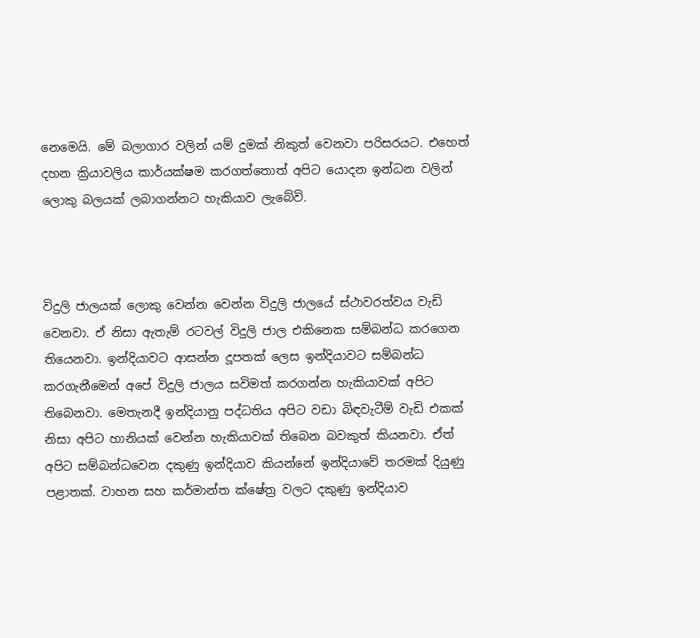නෙමෙයි. මේ බලාගාර වලින් යම් දුමක් නිකුත් වෙනවා පරිසරයට. එහෙත් දහන ක්‍රියාවලිය කාර්යක්ෂම කරගත්තොත් අපිට යොදන ඉන්ධන වලින් ලොකු බලයක් ලබාගන්නට හැකියාව ලැබේවි.



විදුලි ජාලයක් ලොකු වෙන්න වෙන්න විදුලි ජාලයේ ස්ථාවරත්වය වැඩි වෙනවා. ඒ නිසා ඇතැම් රටවල් විදුලි ජාල එකිනෙක සම්බන්ධ කරගෙන තියෙනවා. ඉන්දියාවට ආසන්න දූපතක් ලෙස ඉන්දියාවට සම්බන්ධ කරගැනීමෙන් අපේ විදුලි ජාලය සවිමත් කරගන්න හැකියාවක් අපිට තිබෙනවා. මෙතැනදී ඉන්දියානු පද්ධතිය අපිට වඩා බිඳවැටීම් වැඩි එකක් නිසා අපිට හානියක් වෙන්න හැකියාවක් තිබෙන බවකුත් කියනවා. ඒත් අපිට සම්බන්ධවෙන දකුණු ඉන්දියාව කියන්නේ ඉන්දියාවේ තරමක් දියුණු පළාතක්. වාහන සහ කර්මාන්ත ක්ෂේත්‍ර වලට දකුණු ඉන්දියාව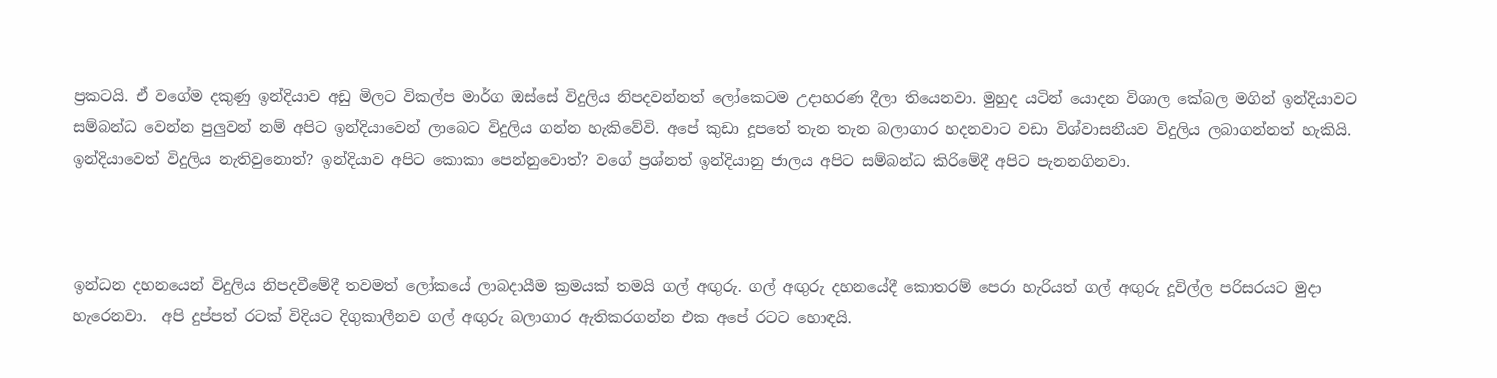ප්‍රකටයි. ඒ වගේම දකුණු ඉන්දියාව අඩු මිලට විකල්ප මාර්ග ඔස්සේ විදුලිය නිපදවන්නත් ලෝකෙටම උදාහරණ දීලා තියෙනවා. මුහුද යටින් යොදන විශාල කේබල මගින් ඉන්දියාවට සම්බන්ධ වෙන්න පුලුවන් නම් අපිට ඉන්දියාවෙන් ලාබෙට විදුලිය ගන්න හැකිවේවි. අපේ කුඩා දූපතේ තැන තැන බලාගාර හදනවාට වඩා විශ්වාසනීයව විදුලිය ලබාගන්නත් හැකියි.  ඉන්දියාවෙත් විදුලිය නැතිවුනොත්? ඉන්දියාව අපිට කොකා පෙන්නුවොත්? වගේ ප්‍රශ්නත් ඉන්දියානු ජාලය අපිට සම්බන්ධ කිරිමේදී අපිට පැනනගිනවා.



ඉන්ධන දහනයෙන් විදුලිය නිපදවීමේදී තවමත් ලෝකයේ ලාබදායීම ක්‍රමයක් තමයි ගල් අඟුරු. ගල් අඟුරු දහනයේදී කොතරම් පෙරා හැරියත් ගල් අඟුරු දූවිල්ල පරිසරයට මුදා හැරෙනවා.  අපි දුප්පත් රටක් විදියට දිගුකාලීනව ගල් අඟුරු බලාගාර ඇතිකරගන්න එක අපේ රටට හොඳයි.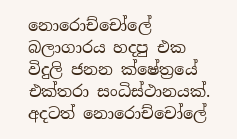නොරොච්චෝලේ බලාගාරය හදපු එක විදුලි ජනන ක්ෂේත්‍රයේ එක්තරා සංධිස්ථානයක්. අදටත් නොරොච්චෝලේ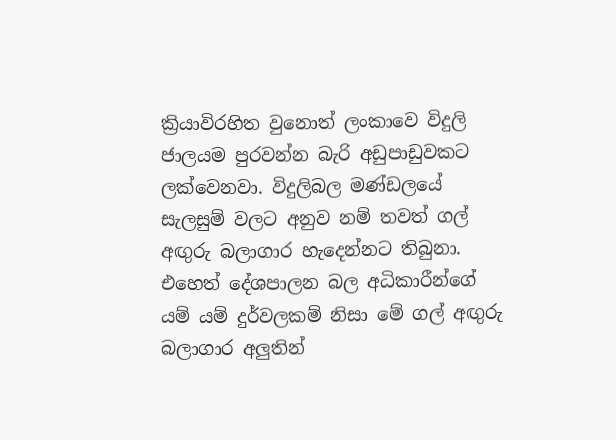ක්‍රියාවිරහිත වුනොත් ලංකාවෙ විදුලි ජාලයම පුරවන්න බැරි අඩුපාඩුවකට ලක්වෙනවා. විදුලිබල මණ්ඩලයේ සැලසුම් වලට අනුව නම් තවත් ගල් අඟුරු බලාගාර හැදෙන්නට තිබුනා. එහෙත් දේශපාලන බල අධිකාරීන්ගේ යම් යම් දුර්වලකම් නිසා මේ ගල් අඟුරු බලාගාර අලුතින්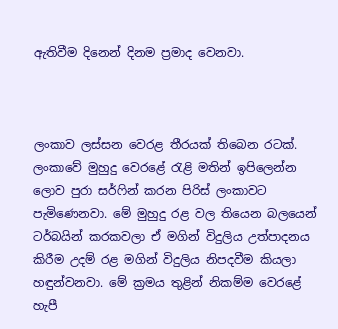ඇතිවීම දිනෙන් දිනම ප්‍රමාද වෙනවා.



ලංකාව ලස්සන වෙරළ තීරයක් තිබෙන රටක්. ලංකාවේ මුහුදු වෙරළේ රැළි මතින් ඉපිලෙන්න ලොව පුරා සර්ෆින් කරන පිරිස් ලංකාවට පැමිණෙනවා. මේ මුහුදු රළ වල තියෙන බලයෙන් ටර්බයින් කරකවලා ඒ මගින් විදුලිය උත්පාදනය කිරීම උදම් රළ මගින් විදුලිය නිපදවීම කියලා හඳුන්වනවා. මේ ක්‍රමය තුළින් නිකම්ම වෙරළේ හැපී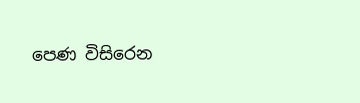පෙණ විසිරෙන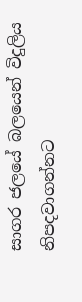සාගර ජලයේ බලයෙන් විදුලිය නිපදවාගන්නට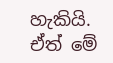හැකියි. ඒත් මේ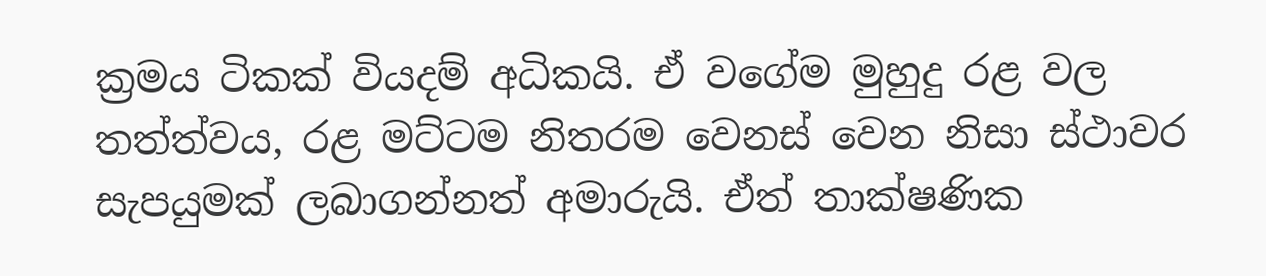ක්‍රමය ටිකක් වියදම් අධිකයි. ඒ වගේම මුහුදු රළ වල තත්ත්වය, රළ මට්ටම නිතරම වෙනස් වෙන නිසා ස්ථාවර සැපයුමක් ලබාගන්නත් අමාරුයි. ඒත් තාක්ෂණික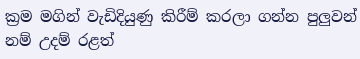ක්‍රම මගින් වැඩිදියුණු කිරීම් කරලා ගන්න පුලුවන් නම් උදම් රළත්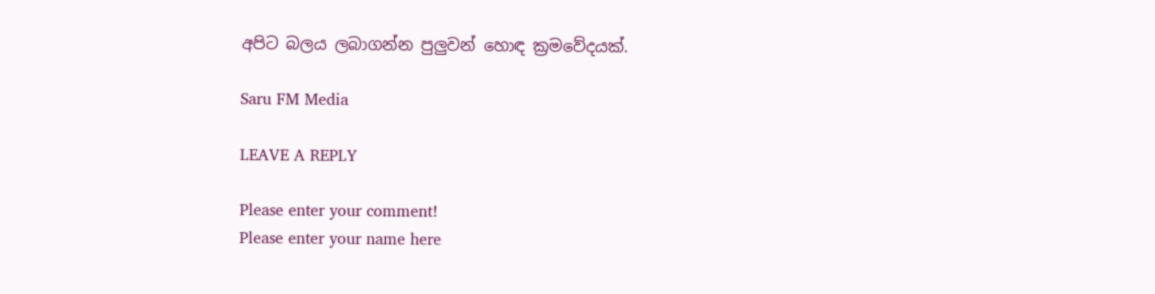අපිට බලය ලබාගන්න පුලුවන් හොඳ ක්‍රමවේදයක්.

Saru FM Media

LEAVE A REPLY

Please enter your comment!
Please enter your name here